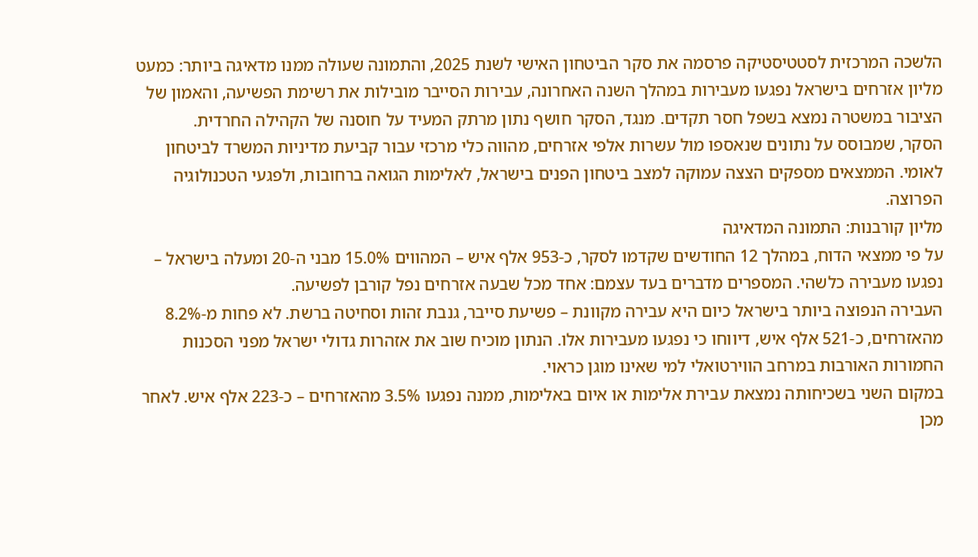הלשכה המרכזית לסטטיסטיקה פרסמה את סקר הביטחון האישי לשנת 2025, והתמונה שעולה ממנו מדאיגה ביותר: כמעט מליון אזרחים בישראל נפגעו מעבירות במהלך השנה האחרונה, עבירות הסייבר מובילות את רשימת הפשיעה, והאמון של הציבור במשטרה נמצא בשפל חסר תקדים. מנגד, הסקר חושף נתון מרתק המעיד על חוסנה של הקהילה החרדית.
הסקר, שמבוסס על נתונים שנאספו מול עשרות אלפי אזרחים, מהווה כלי מרכזי עבור קביעת מדיניות המשרד לביטחון לאומי. הממצאים מספקים הצצה עמוקה למצב ביטחון הפנים בישראל, לאלימות הגואה ברחובות, ולפגעי הטכנולוגיה הפרוצה.
מליון קורבנות: התמונה המדאיגה
על פי ממצאי הדוח, במהלך 12 החודשים שקדמו לסקר, כ-953 אלף איש – המהווים 15.0% מבני ה-20 ומעלה בישראל – נפגעו מעבירה כלשהי. המספרים מדברים בעד עצמם: אחד מכל שבעה אזרחים נפל קורבן לפשיעה.
העבירה הנפוצה ביותר בישראל כיום היא עבירה מקוונת – פשיעת סייבר, גנבת זהות וסחיטה ברשת. לא פחות מ-8.2% מהאזרחים, כ-521 אלף איש, דיווחו כי נפגעו מעבירות אלו. הנתון מוכיח שוב את אזהרות גדולי ישראל מפני הסכנות החמורות האורבות במרחב הווירטואלי למי שאינו מוגן כראוי.
במקום השני בשכיחותה נמצאת עבירת אלימות או איום באלימות, ממנה נפגעו 3.5% מהאזרחים – כ-223 אלף איש. לאחר מכן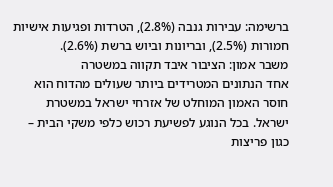ברשימה: עבירות גנבה (2.8%), הטרדות ופגיעות אישיות חמורות (2.5%), ובריונות וביוש ברשת (2.6%).
משבר אמון: הציבור איבד תקווה במשטרה
אחד הנתונים המטרידים ביותר שעולים מהדוח הוא חוסר האמון המוחלט של אזרחי ישראל במשטרת ישראל. בכל הנוגע לפשיעת רכוש כלפי משקי הבית – כגון פריצות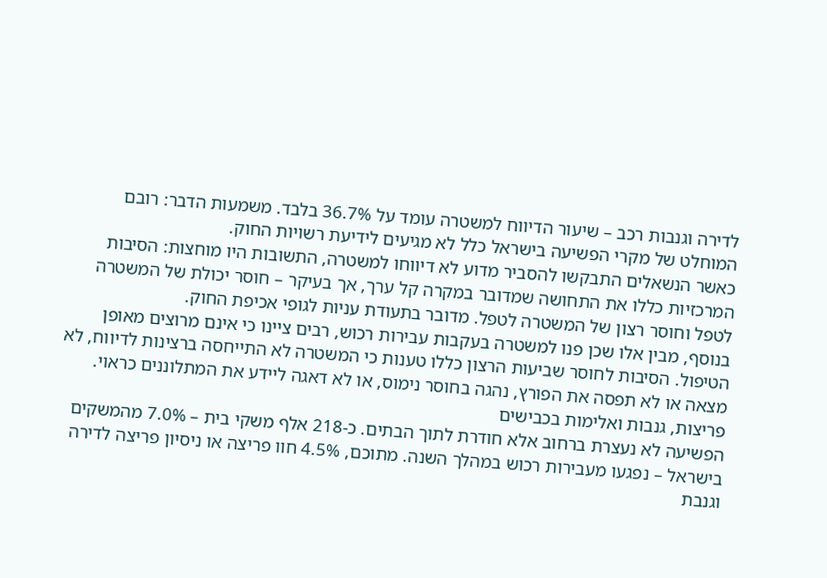לדירה וגנבות רכב – שיעור הדיווח למשטרה עומד על 36.7% בלבד. משמעות הדבר: רובם המוחלט של מקרי הפשיעה בישראל כלל לא מגיעים לידיעת רשויות החוק.
כאשר הנשאלים התבקשו להסביר מדוע לא דיווחו למשטרה, התשובות היו מוחצות: הסיבות המרכזיות כללו את התחושה שמדובר במקרה קל ערך, אך בעיקר – חוסר יכולת של המשטרה לטפל וחוסר רצון של המשטרה לטפל. מדובר בתעודת עניות לגופי אכיפת החוק.
בנוסף, מבין אלו שכן פנו למשטרה בעקבות עבירות רכוש, רבים ציינו כי אינם מרוצים מאופן הטיפול. הסיבות לחוסר שביעות הרצון כללו טענות כי המשטרה לא התייחסה ברצינות לדיווח, לא מצאה או לא תפסה את הפורץ, נהגה בחוסר נימוס, או לא דאגה ליידע את המתלוננים כראוי.
פריצות, גנבות ואלימות בכבישים
הפשיעה לא נעצרת ברחוב אלא חודרת לתוך הבתים. כ-218 אלף משקי בית – 7.0% מהמשקים בישראל – נפגעו מעבירות רכוש במהלך השנה. מתוכם, 4.5% חוו פריצה או ניסיון פריצה לדירה וגנבת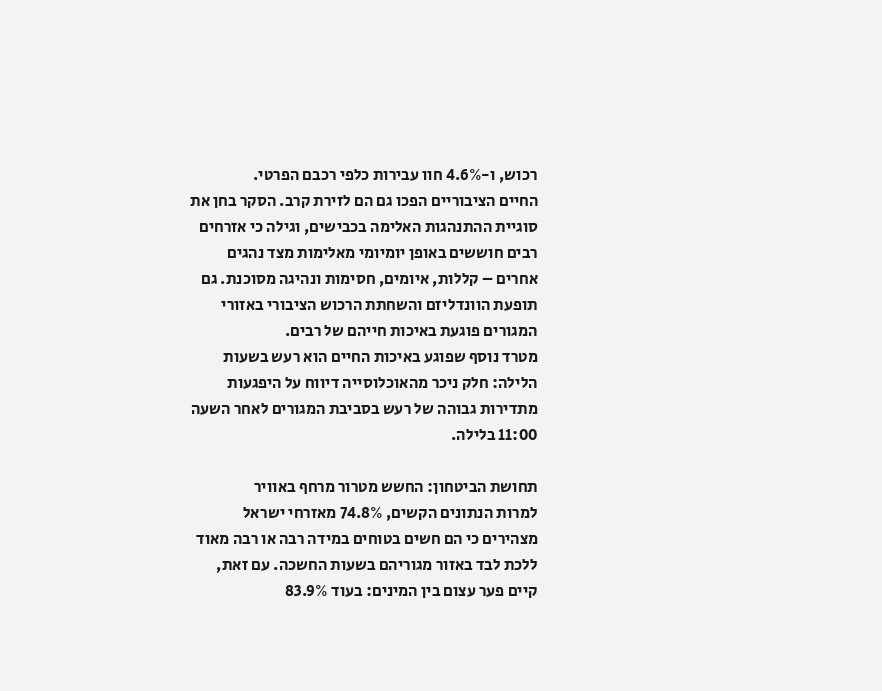רכוש, ו-4.6% חוו עבירות כלפי רכבם הפרטי.
החיים הציבוריים הפכו גם הם לזירת קרב. הסקר בחן את סוגיית ההתנהגות האלימה בכבישים, וגילה כי אזרחים רבים חוששים באופן יומיומי מאלימות מצד נהגים אחרים – קללות, איומים, חסימות ונהיגה מסוכנת. גם תופעת הוונדליזם והשחתת הרכוש הציבורי באזורי המגורים פוגעת באיכות חייהם של רבים.
מטרד נוסף שפוגע באיכות החיים הוא רעש בשעות הלילה: חלק ניכר מהאוכלוסייה דיווח על היפגעות מתדירות גבוהה של רעש בסביבת המגורים לאחר השעה 11:00 בלילה.

תחושת הביטחון: החשש מטרור מרחף באוויר
למרות הנתונים הקשים, 74.8% מאזרחי ישראל מצהירים כי הם חשים בטוחים במידה רבה או רבה מאוד ללכת לבד באזור מגוריהם בשעות החשכה. עם זאת, קיים פער עצום בין המינים: בעוד 83.9%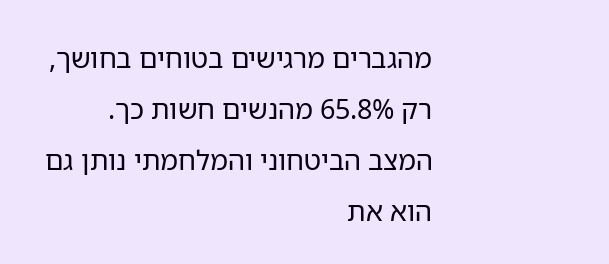מהגברים מרגישים בטוחים בחושך, רק 65.8% מהנשים חשות כך.
המצב הביטחוני והמלחמתי נותן גם הוא את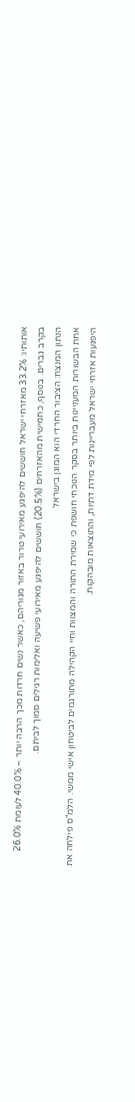אותותיו: 33.2% מאזרחי ישראל חוששים להיפגע מאירועי טרור באזור מגוריהם, כאשר נשים חרדות מכך הרבה יותר – 40.0% לעומת 26.0% בקרב גברים. בנוסף, כחמישית מהאזרחים (20.5%) חוששים להיפגע מאירועי פשיעה ואלימות רגילים סמוך לביתם.
הנתון המנצח: הציבור החרדי הוא המוגן בישראל
אחת הבשורות המעניינות ביותר בסקר הנוכחי חושפת כי שמירת התורה והמצוות וחיי הקהילה מתורגמים לביטחון אישי ממשי. הלמ"ס פילחה את היפגעות אזרחי ישראל מעבריינות לפי מידת דתיות, והתוצאות מובהקות.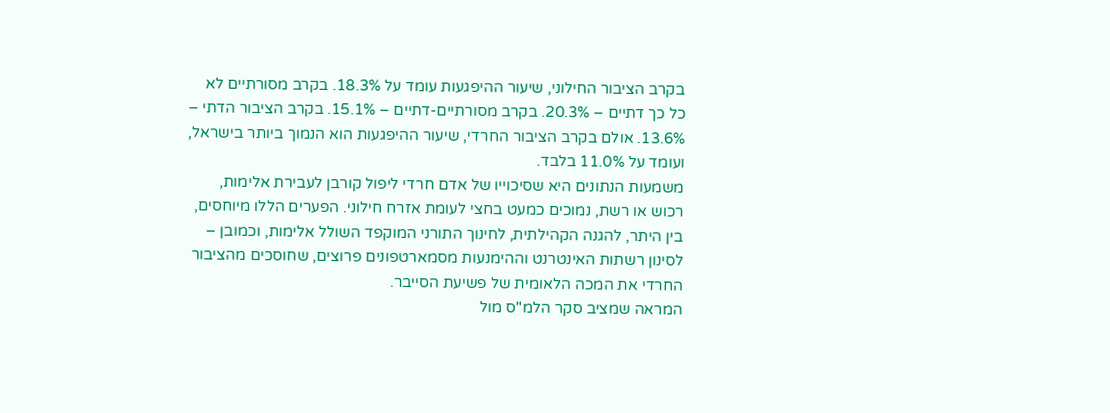בקרב הציבור החילוני, שיעור ההיפגעות עומד על 18.3%. בקרב מסורתיים לא כל כך דתיים – 20.3%. בקרב מסורתיים-דתיים – 15.1%. בקרב הציבור הדתי – 13.6%. אולם בקרב הציבור החרדי, שיעור ההיפגעות הוא הנמוך ביותר בישראל, ועומד על 11.0% בלבד.
משמעות הנתונים היא שסיכוייו של אדם חרדי ליפול קורבן לעבירת אלימות, רכוש או רשת, נמוכים כמעט בחצי לעומת אזרח חילוני. הפערים הללו מיוחסים, בין היתר, להגנה הקהילתית, לחינוך התורני המוקפד השולל אלימות, וכמובן – לסינון רשתות האינטרנט וההימנעות מסמארטפונים פרוצים, שחוסכים מהציבור החרדי את המכה הלאומית של פשיעת הסייבר.
המראה שמציב סקר הלמ"ס מול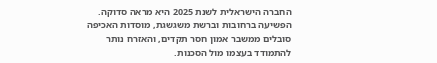החברה הישראלית לשנת 2025 היא מראה סדוקה. הפשיעה ברחובות וברשת משגשגת, מוסדות האכיפה סובלים ממשבר אמון חסר תקדים, והאזרח נותר להתמודד בעצמו מול הסכנות.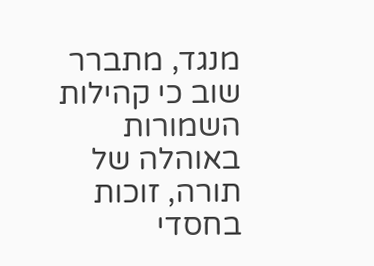מנגד, מתברר שוב כי קהילות השמורות באוהלה של תורה, זוכות בחסדי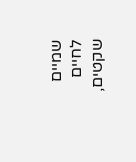שמיים לחיים שקטים,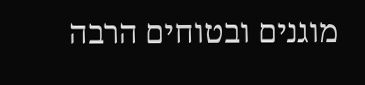מוגנים ובטוחים הרבה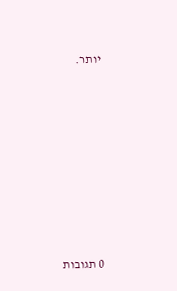יותר.








0 תגובות